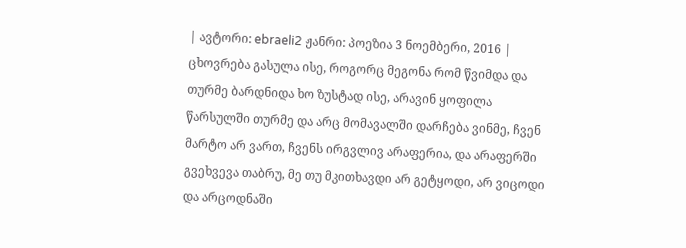| ავტორი: ebraeli2 ჟანრი: პოეზია 3 ნოემბერი, 2016 |
ცხოვრება გასულა ისე, როგორც მეგონა რომ წვიმდა და თურმე ბარდნიდა ხო ზუსტად ისე, არავინ ყოფილა წარსულში თურმე და არც მომავალში დარჩება ვინმე, ჩვენ მარტო არ ვართ, ჩვენს ირგვლივ არაფერია, და არაფერში გვეხვევა თაბრუ, მე თუ მკითხავდი არ გეტყოდი, არ ვიცოდი და არცოდნაში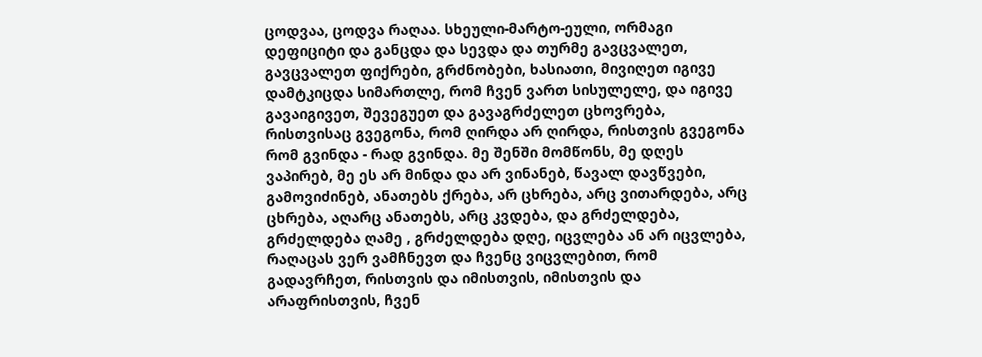ცოდვაა, ცოდვა რაღაა. სხეული-მარტო-ეული, ორმაგი დეფიციტი და განცდა და სევდა და თურმე გავცვალეთ, გავცვალეთ ფიქრები, გრძნობები, ხასიათი, მივიღეთ იგივე დამტკიცდა სიმართლე, რომ ჩვენ ვართ სისულელე, და იგივე გავაიგივეთ, შევეგუეთ და გავაგრძელეთ ცხოვრება, რისთვისაც გვეგონა, რომ ღირდა არ ღირდა, რისთვის გვეგონა რომ გვინდა - რად გვინდა. მე შენში მომწონს, მე დღეს ვაპირებ, მე ეს არ მინდა და არ ვინანებ, წავალ დავწვები, გამოვიძინებ, ანათებს ქრება, არ ცხრება, არც ვითარდება, არც ცხრება, აღარც ანათებს, არც კვდება, და გრძელდება, გრძელდება ღამე , გრძელდება დღე, იცვლება ან არ იცვლება, რაღაცას ვერ ვამჩნევთ და ჩვენც ვიცვლებით, რომ გადავრჩეთ, რისთვის და იმისთვის, იმისთვის და არაფრისთვის, ჩვენ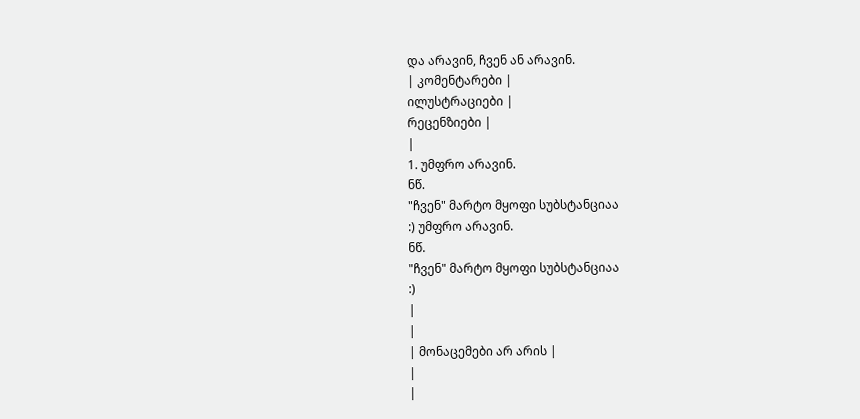და არავინ, ჩვენ ან არავინ.
| კომენტარები |
ილუსტრაციები |
რეცენზიები |
|
1. უმფრო არავინ.
ნწ.
"ჩვენ" მარტო მყოფი სუბსტანციაა
:) უმფრო არავინ.
ნწ.
"ჩვენ" მარტო მყოფი სუბსტანციაა
:)
|
|
| მონაცემები არ არის |
|
|